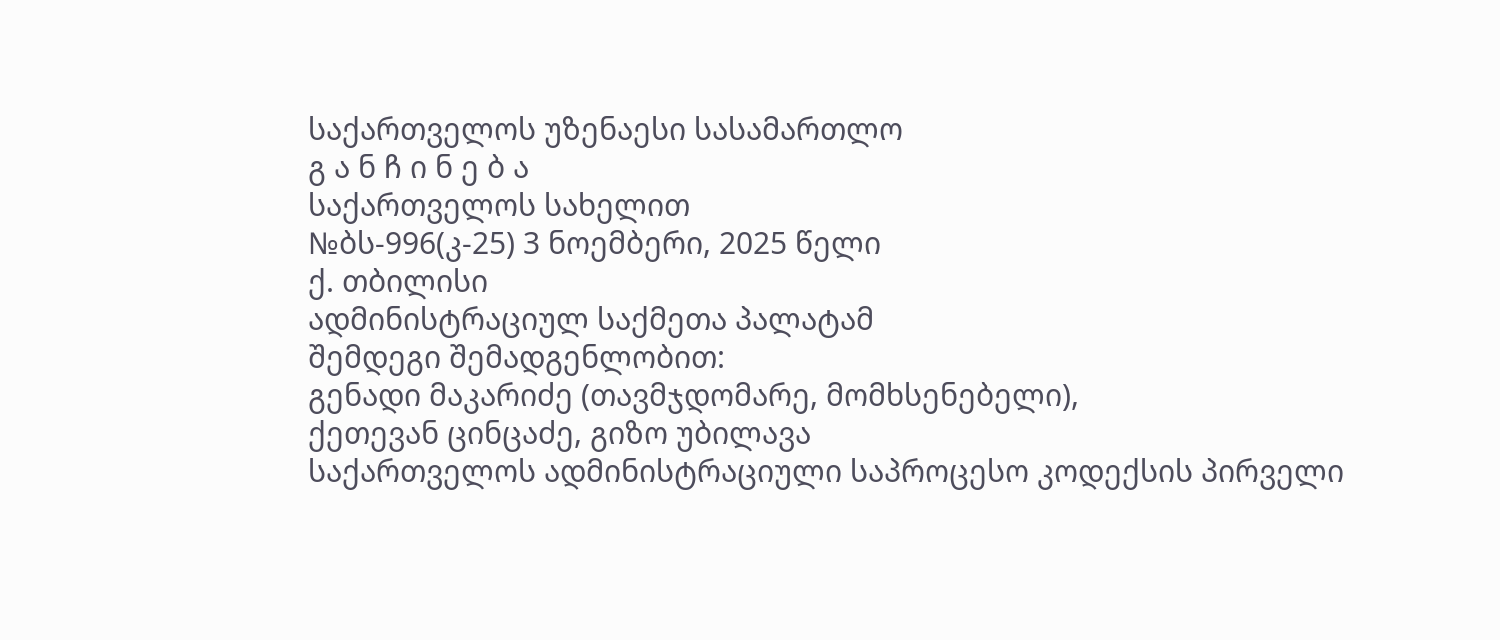საქართველოს უზენაესი სასამართლო
გ ა ნ ჩ ი ნ ე ბ ა
საქართველოს სახელით
№ბს-996(კ-25) 3 ნოემბერი, 2025 წელი
ქ. თბილისი
ადმინისტრაციულ საქმეთა პალატამ
შემდეგი შემადგენლობით:
გენადი მაკარიძე (თავმჯდომარე, მომხსენებელი),
ქეთევან ცინცაძე, გიზო უბილავა
საქართველოს ადმინისტრაციული საპროცესო კოდექსის პირველი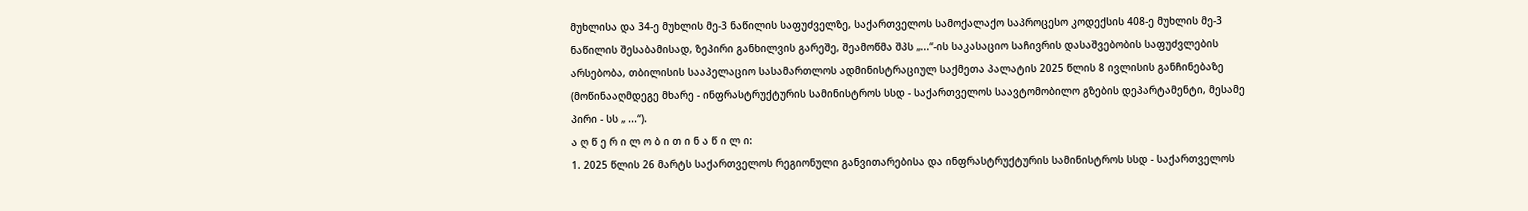მუხლისა და 34-ე მუხლის მე-3 ნაწილის საფუძველზე, საქართველოს სამოქალაქო საპროცესო კოდექსის 408-ე მუხლის მე-3 ნაწილის შესაბამისად, ზეპირი განხილვის გარეშე, შეამოწმა შპს „...“-ის საკასაციო საჩივრის დასაშვებობის საფუძვლების არსებობა, თბილისის სააპელაციო სასამართლოს ადმინისტრაციულ საქმეთა პალატის 2025 წლის 8 ივლისის განჩინებაზე (მოწინააღმდეგე მხარე - ინფრასტრუქტურის სამინისტროს სსდ - საქართველოს საავტომობილო გზების დეპარტამენტი, მესამე პირი - სს „ ...“).
ა ღ წ ე რ ი ლ ო ბ ი თ ი ნ ა წ ი ლ ი:
1. 2025 წლის 26 მარტს საქართველოს რეგიონული განვითარებისა და ინფრასტრუქტურის სამინისტროს სსდ - საქართველოს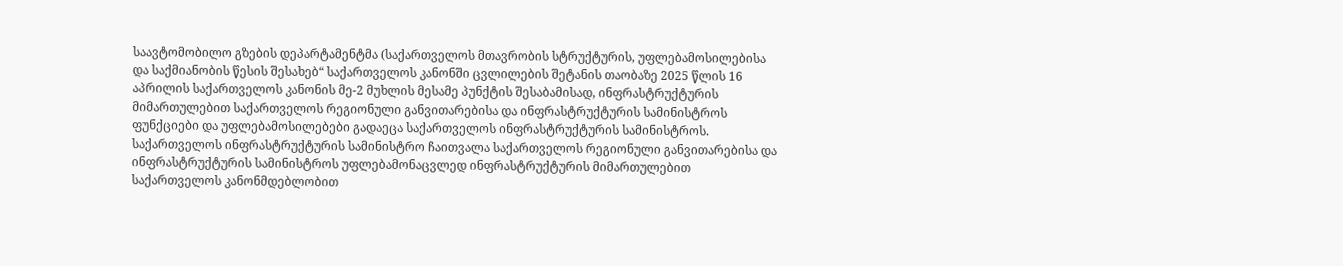საავტომობილო გზების დეპარტამენტმა (საქართველოს მთავრობის სტრუქტურის, უფლებამოსილებისა და საქმიანობის წესის შესახებ“ საქართველოს კანონში ცვლილების შეტანის თაობაზე 2025 წლის 16 აპრილის საქართველოს კანონის მე-2 მუხლის მესამე პუნქტის შესაბამისად, ინფრასტრუქტურის მიმართულებით საქართველოს რეგიონული განვითარებისა და ინფრასტრუქტურის სამინისტროს ფუნქციები და უფლებამოსილებები გადაეცა საქართველოს ინფრასტრუქტურის სამინისტროს. საქართველოს ინფრასტრუქტურის სამინისტრო ჩაითვალა საქართველოს რეგიონული განვითარებისა და ინფრასტრუქტურის სამინისტროს უფლებამონაცვლედ ინფრასტრუქტურის მიმართულებით საქართველოს კანონმდებლობით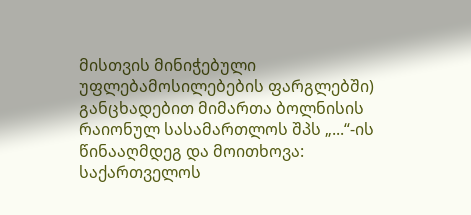მისთვის მინიჭებული უფლებამოსილებების ფარგლებში) განცხადებით მიმართა ბოლნისის რაიონულ სასამართლოს შპს „...“-ის წინააღმდეგ და მოითხოვა: საქართველოს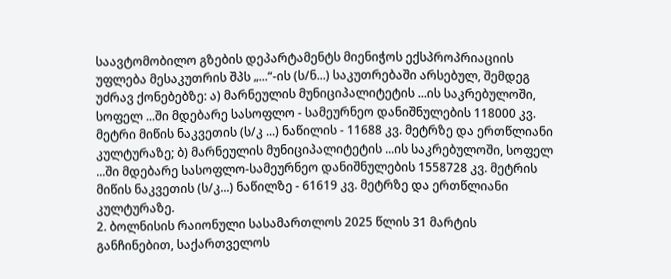საავტომობილო გზების დეპარტამენტს მიენიჭოს ექსპროპრიაციის უფლება მესაკუთრის შპს „...“-ის (ს/ნ...) საკუთრებაში არსებულ, შემდეგ უძრავ ქონებებზე: ა) მარნეულის მუნიციპალიტეტის ...ის საკრებულოში, სოფელ ...ში მდებარე სასოფლო - სამეურნეო დანიშნულების 118000 კვ. მეტრი მიწის ნაკვეთის (ს/კ ...) ნაწილის - 11688 კვ. მეტრზე და ერთწლიანი კულტურაზე; ბ) მარნეულის მუნიციპალიტეტის ...ის საკრებულოში, სოფელ ...ში მდებარე სასოფლო-სამეურნეო დანიშნულების 1558728 კვ. მეტრის მიწის ნაკვეთის (ს/კ...) ნაწილზე - 61619 კვ. მეტრზე და ერთწლიანი კულტურაზე.
2. ბოლნისის რაიონული სასამართლოს 2025 წლის 31 მარტის განჩინებით, საქართველოს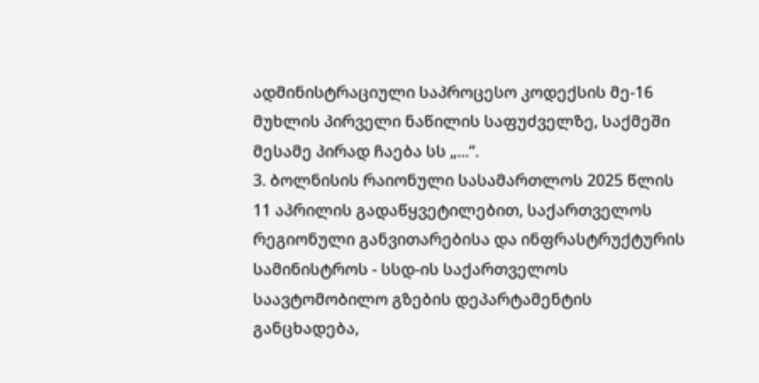ადმინისტრაციული საპროცესო კოდექსის მე-16 მუხლის პირველი ნაწილის საფუძველზე, საქმეში მესამე პირად ჩაება სს „...“.
3. ბოლნისის რაიონული სასამართლოს 2025 წლის 11 აპრილის გადაწყვეტილებით, საქართველოს რეგიონული განვითარებისა და ინფრასტრუქტურის სამინისტროს - სსდ-ის საქართველოს საავტომობილო გზების დეპარტამენტის განცხადება,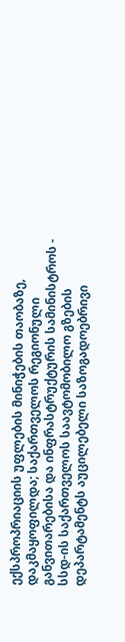ექსპროპრიაციის უფლების მინიჭების თაობაზე, დაკმაყოფილდა; საქართველოს რეგიონული განვითარებისა და ინფრასტრუქტურის სამინისტროს - სსდ-ის საქართველოს საავტომობილო გზების დეპარტამენტს აუცილებელი საზოგადოებრივი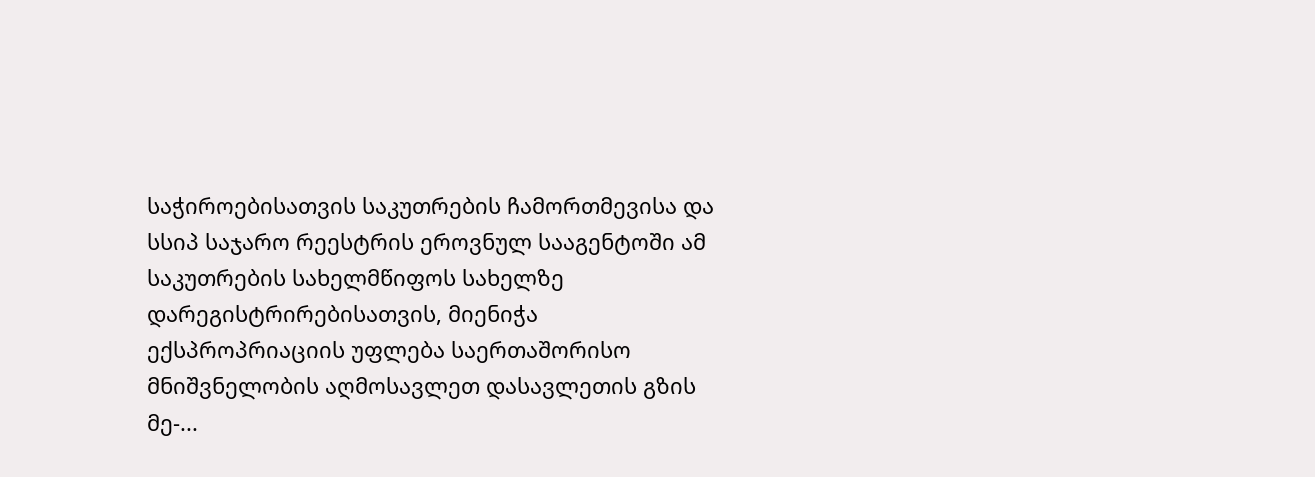საჭიროებისათვის საკუთრების ჩამორთმევისა და სსიპ საჯარო რეესტრის ეროვნულ სააგენტოში ამ საკუთრების სახელმწიფოს სახელზე დარეგისტრირებისათვის, მიენიჭა ექსპროპრიაციის უფლება საერთაშორისო მნიშვნელობის აღმოსავლეთ დასავლეთის გზის მე-...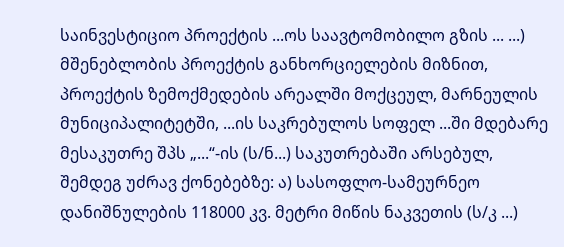საინვესტიციო პროექტის ...ოს საავტომობილო გზის ... ...) მშენებლობის პროექტის განხორციელების მიზნით, პროექტის ზემოქმედების არეალში მოქცეულ, მარნეულის მუნიციპალიტეტში, ...ის საკრებულოს სოფელ ...ში მდებარე მესაკუთრე შპს „...“-ის (ს/ნ...) საკუთრებაში არსებულ, შემდეგ უძრავ ქონებებზე: ა) სასოფლო-სამეურნეო დანიშნულების 118000 კვ. მეტრი მიწის ნაკვეთის (ს/კ ...)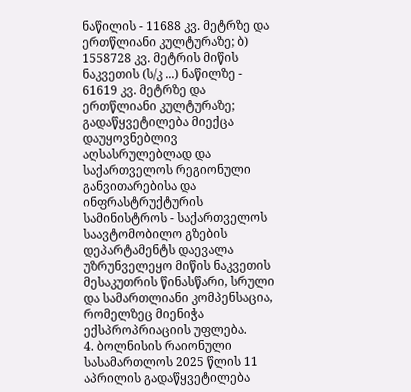ნაწილის - 11688 კვ. მეტრზე და ერთწლიანი კულტურაზე; ბ) 1558728 კვ. მეტრის მიწის ნაკვეთის (ს/კ ...) ნაწილზე - 61619 კვ. მეტრზე და ერთწლიანი კულტურაზე;
გადაწყვეტილება მიექცა დაუყოვნებლივ აღსასრულებლად და საქართველოს რეგიონული განვითარებისა და ინფრასტრუქტურის სამინისტროს - საქართველოს საავტომობილო გზების დეპარტამენტს დაევალა უზრუნველეყო მიწის ნაკვეთის მესაკუთრის წინასწარი, სრული და სამართლიანი კომპენსაცია, რომელზეც მიენიჭა ექსპროპრიაციის უფლება.
4. ბოლნისის რაიონული სასამართლოს 2025 წლის 11 აპრილის გადაწყვეტილება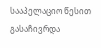სააპელაციო წესით გასაჩივრდა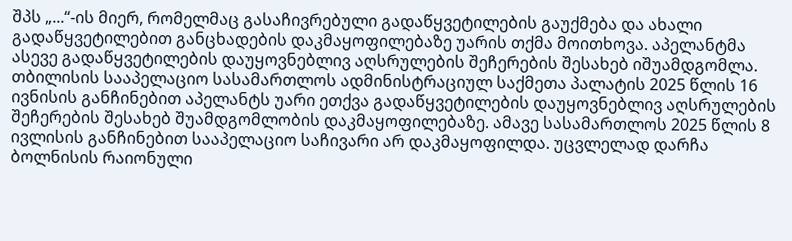შპს „...“-ის მიერ, რომელმაც გასაჩივრებული გადაწყვეტილების გაუქმება და ახალი გადაწყვეტილებით განცხადების დაკმაყოფილებაზე უარის თქმა მოითხოვა. აპელანტმა ასევე გადაწყვეტილების დაუყოვნებლივ აღსრულების შეჩერების შესახებ იშუამდგომლა.
თბილისის სააპელაციო სასამართლოს ადმინისტრაციულ საქმეთა პალატის 2025 წლის 16 ივნისის განჩინებით აპელანტს უარი ეთქვა გადაწყვეტილების დაუყოვნებლივ აღსრულების შეჩერების შესახებ შუამდგომლობის დაკმაყოფილებაზე. ამავე სასამართლოს 2025 წლის 8 ივლისის განჩინებით სააპელაციო საჩივარი არ დაკმაყოფილდა. უცვლელად დარჩა ბოლნისის რაიონული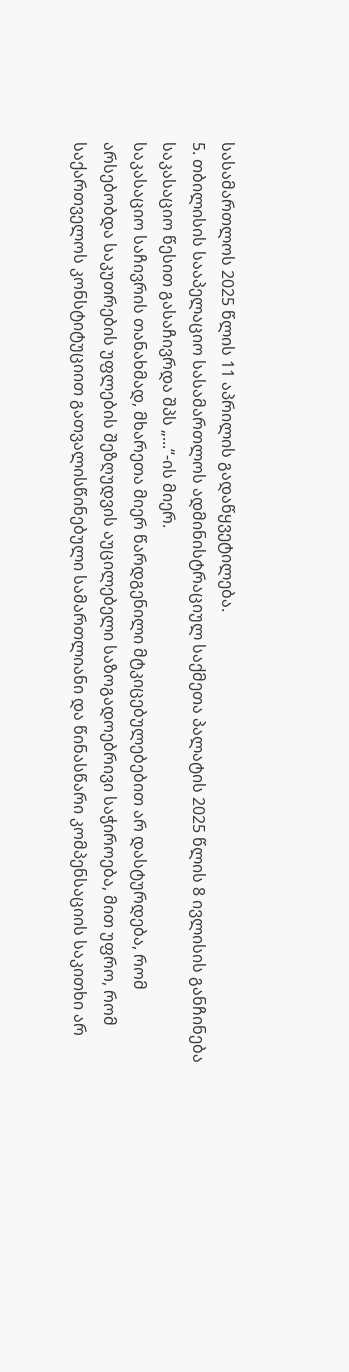სასამართლოს 2025 წლის 11 აპრილის გადაწყვეტილება.
5. თბილისის სააპელაციო სასამართლოს ადმინისტრაციულ საქმეთა პალატის 2025 წლის 8 ივლისის განჩინება საკასაციო წესით გასაჩივრდა შპს „...“-ის მიერ.
საკასაციო საჩივრის თანახმად, მხარეთა მიერ წარდგენილი მტკიცებულებებით არ დასტურდება, რომ არსებობდა საკუთრების უფლების შეზღუდვის აუცილებელი საზოგადოებრივი საჭიროება, მით უფრო, რომ საქართველოს კონსტიტუციით გათვალისწინებული სამართლიანი და წინასწარი კომპენსაციის საკითხი არ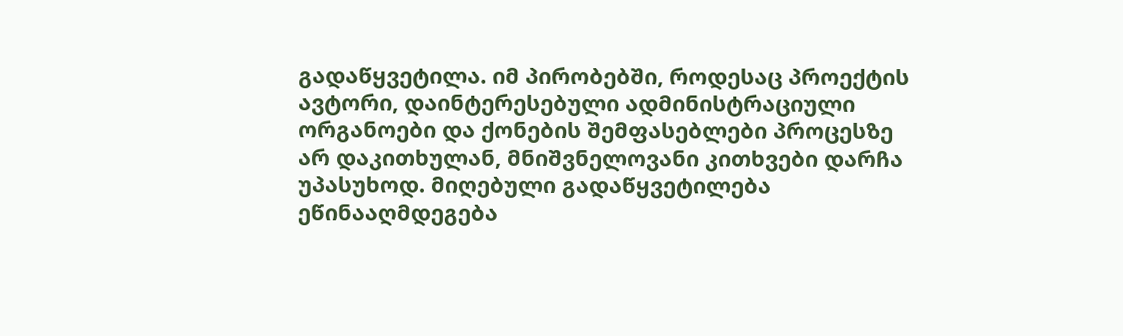გადაწყვეტილა. იმ პირობებში, როდესაც პროექტის ავტორი, დაინტერესებული ადმინისტრაციული ორგანოები და ქონების შემფასებლები პროცესზე არ დაკითხულან, მნიშვნელოვანი კითხვები დარჩა უპასუხოდ. მიღებული გადაწყვეტილება ეწინააღმდეგება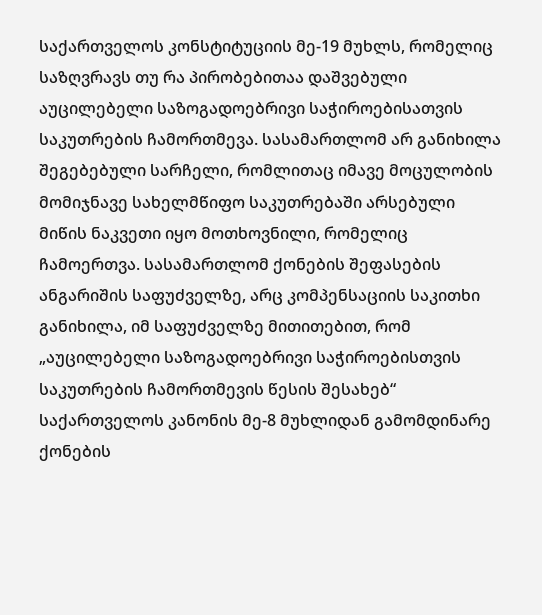საქართველოს კონსტიტუციის მე-19 მუხლს, რომელიც საზღვრავს თუ რა პირობებითაა დაშვებული აუცილებელი საზოგადოებრივი საჭიროებისათვის საკუთრების ჩამორთმევა. სასამართლომ არ განიხილა შეგებებული სარჩელი, რომლითაც იმავე მოცულობის მომიჯნავე სახელმწიფო საკუთრებაში არსებული მიწის ნაკვეთი იყო მოთხოვნილი, რომელიც ჩამოერთვა. სასამართლომ ქონების შეფასების ანგარიშის საფუძველზე, არც კომპენსაციის საკითხი განიხილა, იმ საფუძველზე მითითებით, რომ „აუცილებელი საზოგადოებრივი საჭიროებისთვის საკუთრების ჩამორთმევის წესის შესახებ“ საქართველოს კანონის მე-8 მუხლიდან გამომდინარე ქონების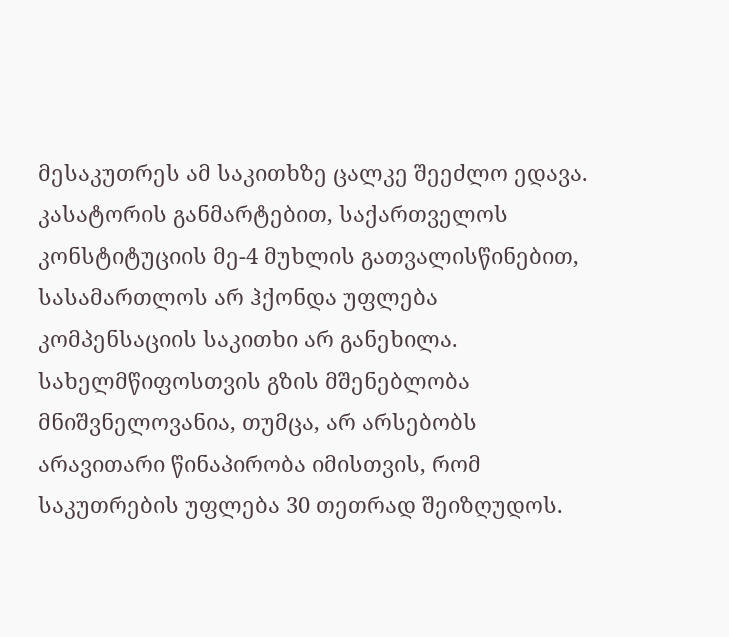მესაკუთრეს ამ საკითხზე ცალკე შეეძლო ედავა.
კასატორის განმარტებით, საქართველოს კონსტიტუციის მე-4 მუხლის გათვალისწინებით, სასამართლოს არ ჰქონდა უფლება კომპენსაციის საკითხი არ განეხილა. სახელმწიფოსთვის გზის მშენებლობა მნიშვნელოვანია, თუმცა, არ არსებობს არავითარი წინაპირობა იმისთვის, რომ საკუთრების უფლება 30 თეთრად შეიზღუდოს.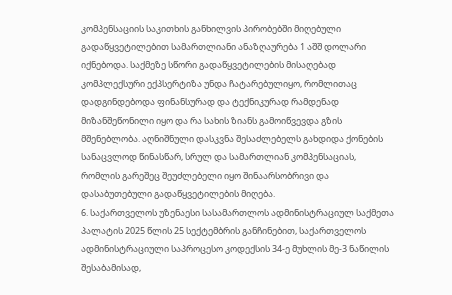კომპენსაციის საკითხის განხილვის პირობებში მიღებული გადაწყვეტილებით სამართლიანი ანაზღაურება 1 აშშ დოლარი იქნებოდა. საქმეზე სწორი გადაწყვეტილების მისაღებად კომპლექსური ექპსერტიზა უნდა ჩატარებულიყო, რომლითაც დადგინდებოდა ფინანსურად და ტექნიკურად რამდენად მიზანშეწონილი იყო და რა სახის ზიანს გამოიწვევდა გზის მშენებლობა. აღნიშნული დასკვნა შესაძლებელს გახდიდა ქონების სანაცვლოდ წინასწარ, სრულ და სამართლიან კომპენსაციას, რომლის გარეშეც შეუძლებელი იყო შინაარსობრივი და დასაბუთებული გადაწყვეტილების მიღება.
6. საქართველოს უზენაესი სასამართლოს ადმინისტრაციულ საქმეთა პალატის 2025 წლის 25 სექტემბრის განჩინებით, საქართველოს ადმინისტრაციული საპროცესო კოდექსის 34-ე მუხლის მე-3 ნაწილის შესაბამისად,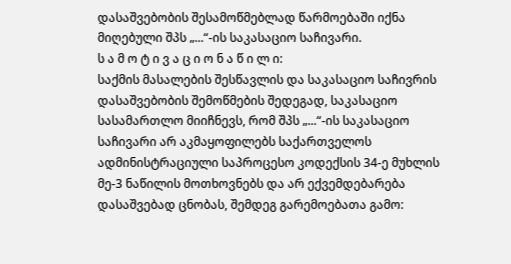დასაშვებობის შესამოწმებლად წარმოებაში იქნა მიღებული შპს „...“-ის საკასაციო საჩივარი.
ს ა მ ო ტ ი ვ ა ც ი ო ნ ა წ ი ლ ი:
საქმის მასალების შესწავლის და საკასაციო საჩივრის დასაშვებობის შემოწმების შედეგად, საკასაციო სასამართლო მიიჩნევს, რომ შპს „...“-ის საკასაციო საჩივარი არ აკმაყოფილებს საქართველოს ადმინისტრაციული საპროცესო კოდექსის 34-ე მუხლის მე-3 ნაწილის მოთხოვნებს და არ ექვემდებარება დასაშვებად ცნობას, შემდეგ გარემოებათა გამო: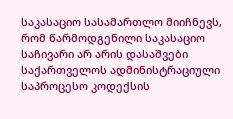საკასაციო სასამართლო მიიჩნევს, რომ წარმოდგენილი საკასაციო საჩივარი არ არის დასაშვები საქართველოს ადმინისტრაციული საპროცესო კოდექსის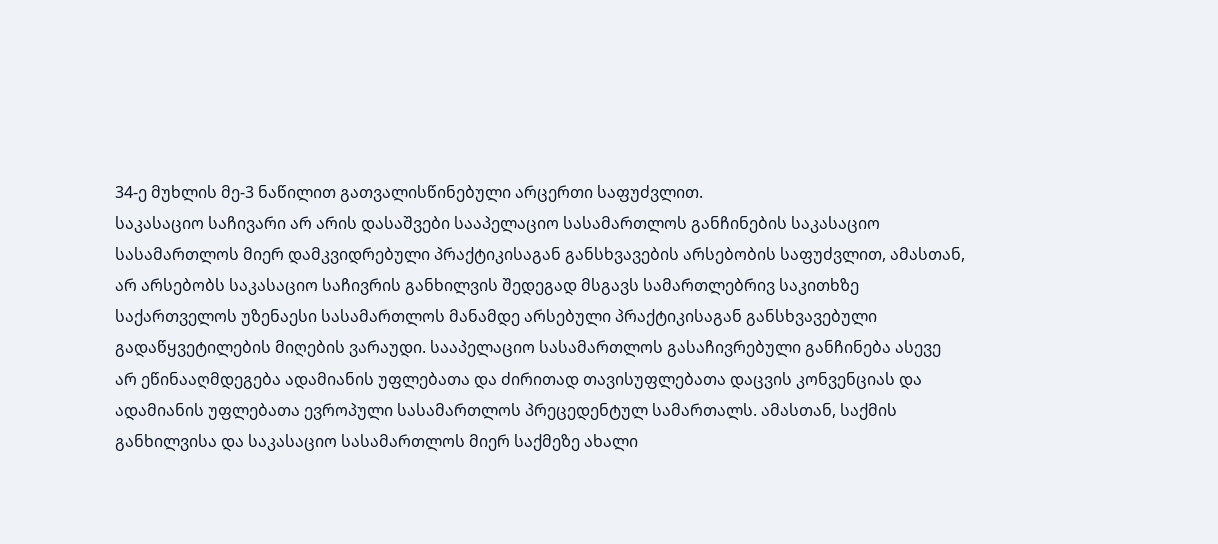34-ე მუხლის მე-3 ნაწილით გათვალისწინებული არცერთი საფუძვლით.
საკასაციო საჩივარი არ არის დასაშვები სააპელაციო სასამართლოს განჩინების საკასაციო სასამართლოს მიერ დამკვიდრებული პრაქტიკისაგან განსხვავების არსებობის საფუძვლით, ამასთან, არ არსებობს საკასაციო საჩივრის განხილვის შედეგად მსგავს სამართლებრივ საკითხზე საქართველოს უზენაესი სასამართლოს მანამდე არსებული პრაქტიკისაგან განსხვავებული გადაწყვეტილების მიღების ვარაუდი. სააპელაციო სასამართლოს გასაჩივრებული განჩინება ასევე არ ეწინააღმდეგება ადამიანის უფლებათა და ძირითად თავისუფლებათა დაცვის კონვენციას და ადამიანის უფლებათა ევროპული სასამართლოს პრეცედენტულ სამართალს. ამასთან, საქმის განხილვისა და საკასაციო სასამართლოს მიერ საქმეზე ახალი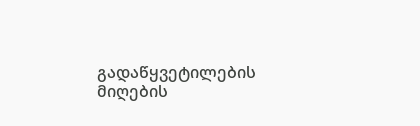გადაწყვეტილების მიღების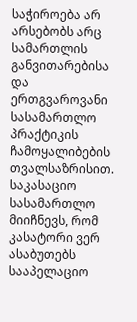საჭიროება არ არსებობს არც სამართლის განვითარებისა და ერთგვაროვანი სასამართლო პრაქტიკის ჩამოყალიბების თვალსაზრისით.
საკასაციო სასამართლო მიიჩნევს, რომ კასატორი ვერ ასაბუთებს სააპელაციო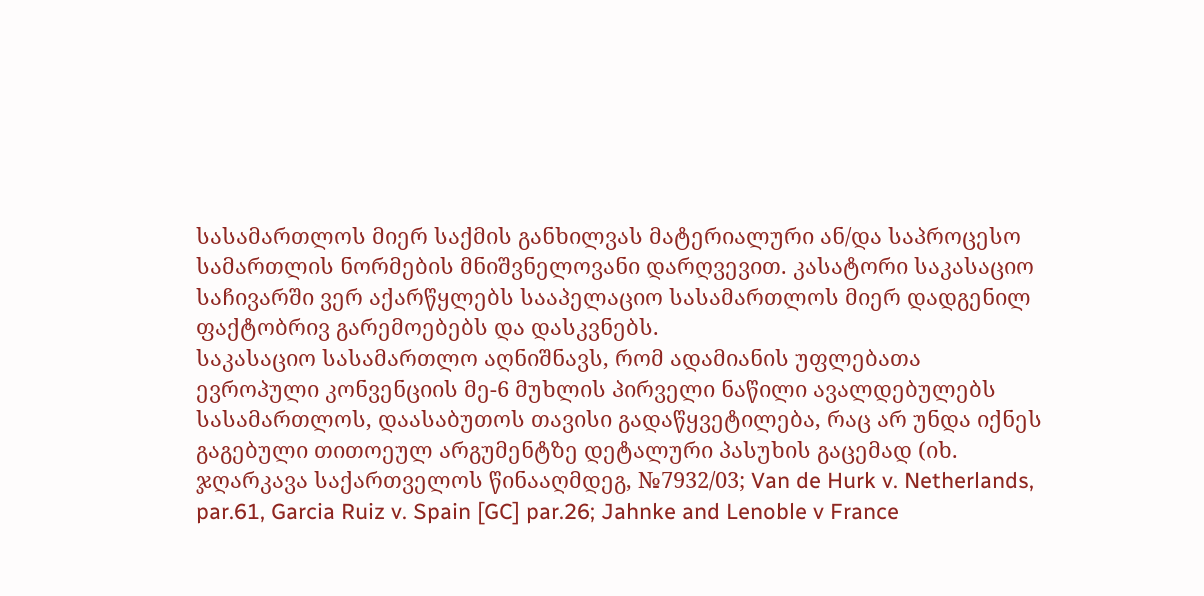სასამართლოს მიერ საქმის განხილვას მატერიალური ან/და საპროცესო სამართლის ნორმების მნიშვნელოვანი დარღვევით. კასატორი საკასაციო საჩივარში ვერ აქარწყლებს სააპელაციო სასამართლოს მიერ დადგენილ ფაქტობრივ გარემოებებს და დასკვნებს.
საკასაციო სასამართლო აღნიშნავს, რომ ადამიანის უფლებათა ევროპული კონვენციის მე-6 მუხლის პირველი ნაწილი ავალდებულებს სასამართლოს, დაასაბუთოს თავისი გადაწყვეტილება, რაც არ უნდა იქნეს გაგებული თითოეულ არგუმენტზე დეტალური პასუხის გაცემად (იხ. ჯღარკავა საქართველოს წინააღმდეგ, №7932/03; Van de Hurk v. Netherlands, par.61, Garcia Ruiz v. Spain [GC] par.26; Jahnke and Lenoble v France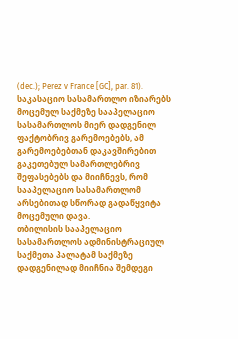(dec.); Perez v France [GC], par. 81).
საკასაციო სასამართლო იზიარებს მოცემულ საქმეზე სააპელაციო სასამართლოს მიერ დადგენილ ფაქტობრივ გარემოებებს, ამ გარემოებებთან დაკავშირებით გაკეთებულ სამართლებრივ შეფასებებს და მიიჩნევს, რომ სააპელაციო სასამართლომ არსებითად სწორად გადაწყვიტა მოცემული დავა.
თბილისის სააპელაციო სასამართლოს ადმინისტრაციულ საქმეთა პალატამ საქმეზე დადგენილად მიიჩნია შემდეგი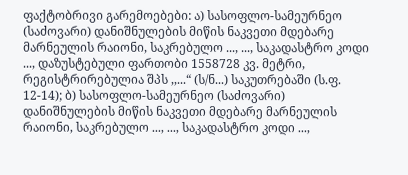ფაქტობრივი გარემოებები: ა) სასოფლო-სამეურნეო (საძოვარი) დანიშნულების მიწის ნაკვეთი მდებარე მარნეულის რაიონი, საკრებულო ..., ..., საკადასტრო კოდი ..., დაზუსტებული ფართობი 1558728 კვ. მეტრი, რეგისტრირებულია შპს ,,...“ (ს/ნ...) საკუთრებაში (ს.ფ. 12-14); ბ) სასოფლო-სამეურნეო (საძოვარი) დანიშნულების მიწის ნაკვეთი მდებარე მარნეულის რაიონი, საკრებულო ..., ..., საკადასტრო კოდი ...,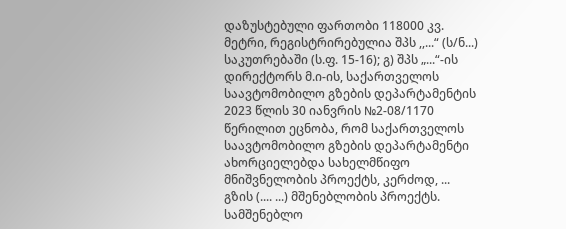დაზუსტებული ფართობი 118000 კვ. მეტრი, რეგისტრირებულია შპს ,,...“ (ს/ნ...) საკუთრებაში (ს.ფ. 15-16); გ) შპს „...“-ის დირექტორს მ.ი-ის, საქართველოს საავტომობილო გზების დეპარტამენტის 2023 წლის 30 იანვრის №2-08/1170 წერილით ეცნობა, რომ საქართველოს საავტომობილო გზების დეპარტამენტი ახორციელებდა სახელმწიფო მნიშვნელობის პროექტს, კერძოდ, ... გზის (.... ...) მშენებლობის პროექტს. სამშენებლო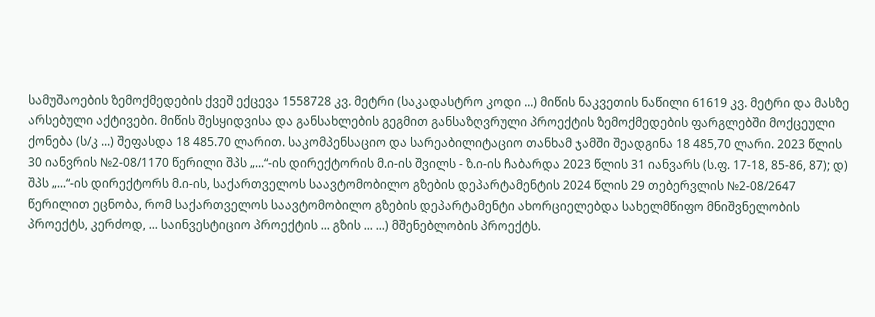სამუშაოების ზემოქმედების ქვეშ ექცევა 1558728 კვ. მეტრი (საკადასტრო კოდი ...) მიწის ნაკვეთის ნაწილი 61619 კვ. მეტრი და მასზე არსებული აქტივები. მიწის შესყიდვისა და განსახლების გეგმით განსაზღვრული პროექტის ზემოქმედების ფარგლებში მოქცეული ქონება (ს/კ ...) შეფასდა 18 485.70 ლარით. საკომპენსაციო და სარეაბილიტაციო თანხამ ჯამში შეადგინა 18 485,70 ლარი. 2023 წლის 30 იანვრის №2-08/1170 წერილი შპს „...“-ის დირექტორის მ.ი-ის შვილს - ზ.ი-ის ჩაბარდა 2023 წლის 31 იანვარს (ს.ფ. 17-18, 85-86, 87); დ) შპს „...“-ის დირექტორს მ.ი-ის, საქართველოს საავტომობილო გზების დეპარტამენტის 2024 წლის 29 თებერვლის №2-08/2647 წერილით ეცნობა, რომ საქართველოს საავტომობილო გზების დეპარტამენტი ახორციელებდა სახელმწიფო მნიშვნელობის პროექტს, კერძოდ, ... საინვესტიციო პროექტის ... გზის ... ...) მშენებლობის პროექტს.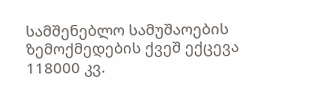სამშენებლო სამუშაოების ზემოქმედების ქვეშ ექცევა 118000 კვ.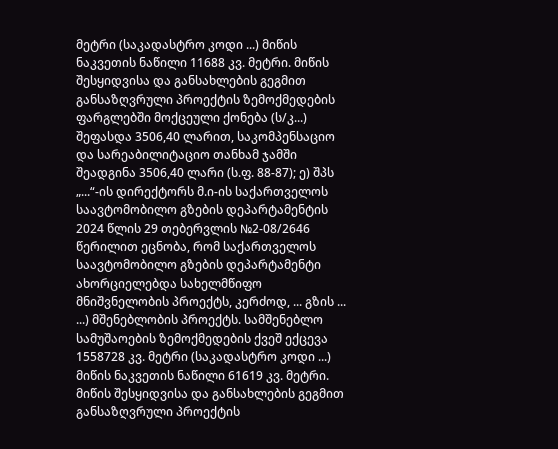მეტრი (საკადასტრო კოდი ...) მიწის ნაკვეთის ნაწილი 11688 კვ. მეტრი. მიწის შესყიდვისა და განსახლების გეგმით განსაზღვრული პროექტის ზემოქმედების ფარგლებში მოქცეული ქონება (ს/კ...) შეფასდა 3506,40 ლარით, საკომპენსაციო და სარეაბილიტაციო თანხამ ჯამში შეადგინა 3506,40 ლარი (ს.ფ. 88-87); ე) შპს „...“-ის დირექტორს მ.ი-ის საქართველოს საავტომობილო გზების დეპარტამენტის 2024 წლის 29 თებერვლის №2-08/2646 წერილით ეცნობა, რომ საქართველოს საავტომობილო გზების დეპარტამენტი ახორციელებდა სახელმწიფო მნიშვნელობის პროექტს, კერძოდ, ... გზის ... ...) მშენებლობის პროექტს. სამშენებლო სამუშაოების ზემოქმედების ქვეშ ექცევა 1558728 კვ. მეტრი (საკადასტრო კოდი ...) მიწის ნაკვეთის ნაწილი 61619 კვ. მეტრი. მიწის შესყიდვისა და განსახლების გეგმით განსაზღვრული პროექტის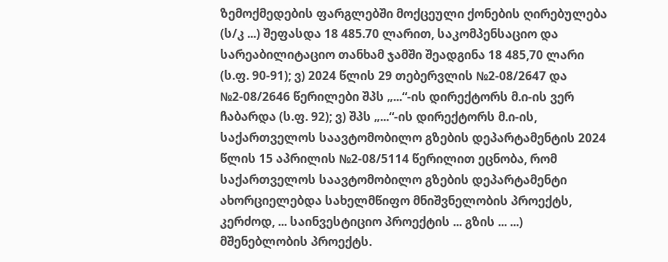ზემოქმედების ფარგლებში მოქცეული ქონების ღირებულება (ს/კ ...) შეფასდა 18 485.70 ლარით, საკომპენსაციო და სარეაბილიტაციო თანხამ ჯამში შეადგინა 18 485,70 ლარი (ს.ფ. 90-91); ვ) 2024 წლის 29 თებერვლის №2-08/2647 და №2-08/2646 წერილები შპს „...“-ის დირექტორს მ.ი-ის ვერ ჩაბარდა (ს.ფ. 92); ვ) შპს „...“-ის დირექტორს მ.ი-ის, საქართველოს საავტომობილო გზების დეპარტამენტის 2024 წლის 15 აპრილის №2-08/5114 წერილით ეცნობა, რომ საქართველოს საავტომობილო გზების დეპარტამენტი ახორციელებდა სახელმწიფო მნიშვნელობის პროექტს, კერძოდ, ... საინვესტიციო პროექტის ... გზის ... ...) მშენებლობის პროექტს.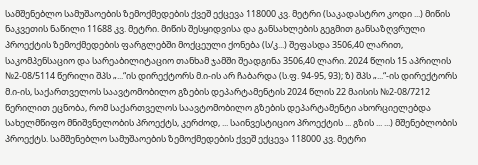სამშენებლო სამუშაოების ზემოქმედების ქვეშ ექცევა 118000 კვ. მეტრი (საკადასტრო კოდი ...) მიწის ნაკვეთის ნაწილი 11688 კვ. მეტრი. მიწის შესყიდვისა და განსახლების გეგმით განსაზღვრული პროექტის ზემოქმედების ფარგლებში მოქცეული ქონება (ს/კ...) შეფასდა 3506,40 ლარით, საკომპენსაციო და სარეაბილიტაციო თანხამ ჯამში შეადგინა 3506,40 ლარი. 2024 წლის 15 აპრილის №2-08/5114 წერილი შპს „...“ის დირექტორს მ.ი-ის არ ჩაბარდა (ს.ფ. 94-95, 93); ზ) შპს „...“-ის დირექტორს მ.ი-ის, საქართველოს საავტომობილო გზების დეპარტამენტის 2024 წლის 22 მაისის №2-08/7212 წერილით ეცნობა, რომ საქართველოს საავტომობილო გზების დეპარტამენტი ახორციელებდა სახელმწიფო მნიშვნელობის პროექტს, კერძოდ, ... საინვესტიციო პროექტის ... გზის ... ...) მშენებლობის პროექტს. სამშენებლო სამუშაოების ზემოქმედების ქვეშ ექცევა 118000 კვ. მეტრი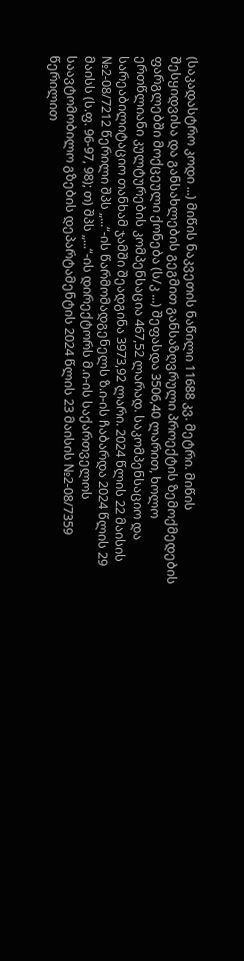(საკადასტრო კოდი ...) მიწის ნაკვეთის ნაწილი 11688 კვ. მეტრი. მიწის შესყიდვისა და განსახლების გეგმით განსაზღვრული პროექტის ზემოქმედების ფარგლებში მოქცეული ქონება (ს/კ ...) შეფასდა 3506,40 ლარით, ხოლო ერთწლიანი კულტურების კომპენსაცია 467,52 ლარად. საკომპენსაციო და სარეაბილიტაციო თანხამ ჯამში შეადგინა 3973,92 ლარი. 2024 წლის 22 მაისის №2-08/7212 წერილი შპს „...“-ის წარმომადგენელს ზ.ი-ის ჩაბარდა 2024 წლის 29 მაისს (ს.ფ. 96-97, 98); თ) შპს „...“-ის დირექტორს მ.ი-ის საქართველოს საავტომობილო გზების დეპარტამენტის 2024 წლის 23 მაისის №2-08/7359 წერილით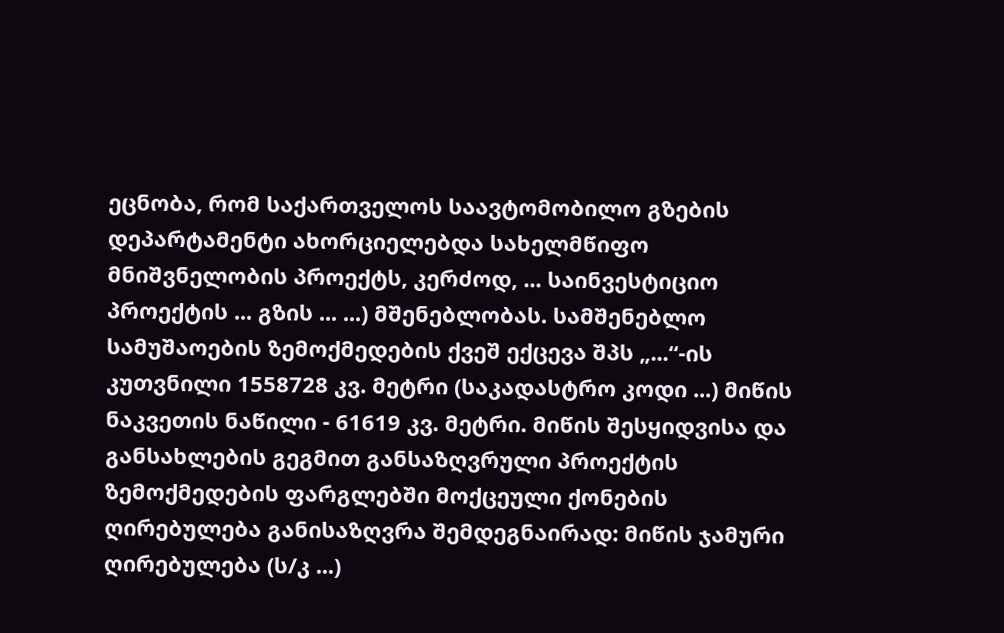ეცნობა, რომ საქართველოს საავტომობილო გზების დეპარტამენტი ახორციელებდა სახელმწიფო მნიშვნელობის პროექტს, კერძოდ, ... საინვესტიციო პროექტის ... გზის ... ...) მშენებლობას. სამშენებლო სამუშაოების ზემოქმედების ქვეშ ექცევა შპს „...“-ის კუთვნილი 1558728 კვ. მეტრი (საკადასტრო კოდი ...) მიწის ნაკვეთის ნაწილი - 61619 კვ. მეტრი. მიწის შესყიდვისა და განსახლების გეგმით განსაზღვრული პროექტის ზემოქმედების ფარგლებში მოქცეული ქონების ღირებულება განისაზღვრა შემდეგნაირად: მიწის ჯამური ღირებულება (ს/კ ...)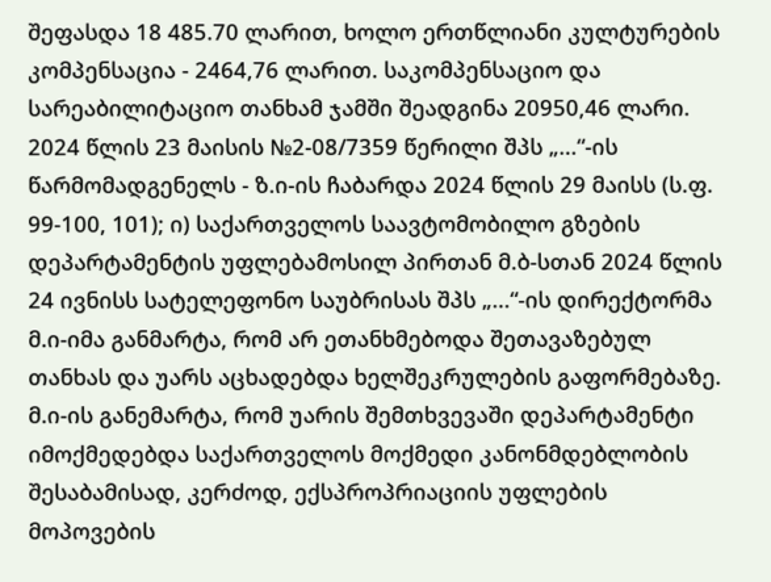შეფასდა 18 485.70 ლარით, ხოლო ერთწლიანი კულტურების კომპენსაცია - 2464,76 ლარით. საკომპენსაციო და სარეაბილიტაციო თანხამ ჯამში შეადგინა 20950,46 ლარი. 2024 წლის 23 მაისის №2-08/7359 წერილი შპს „...“-ის წარმომადგენელს - ზ.ი-ის ჩაბარდა 2024 წლის 29 მაისს (ს.ფ. 99-100, 101); ი) საქართველოს საავტომობილო გზების დეპარტამენტის უფლებამოსილ პირთან მ.ბ-სთან 2024 წლის 24 ივნისს სატელეფონო საუბრისას შპს „...“-ის დირექტორმა მ.ი-იმა განმარტა, რომ არ ეთანხმებოდა შეთავაზებულ თანხას და უარს აცხადებდა ხელშეკრულების გაფორმებაზე. მ.ი-ის განემარტა, რომ უარის შემთხვევაში დეპარტამენტი იმოქმედებდა საქართველოს მოქმედი კანონმდებლობის შესაბამისად, კერძოდ, ექსპროპრიაციის უფლების მოპოვების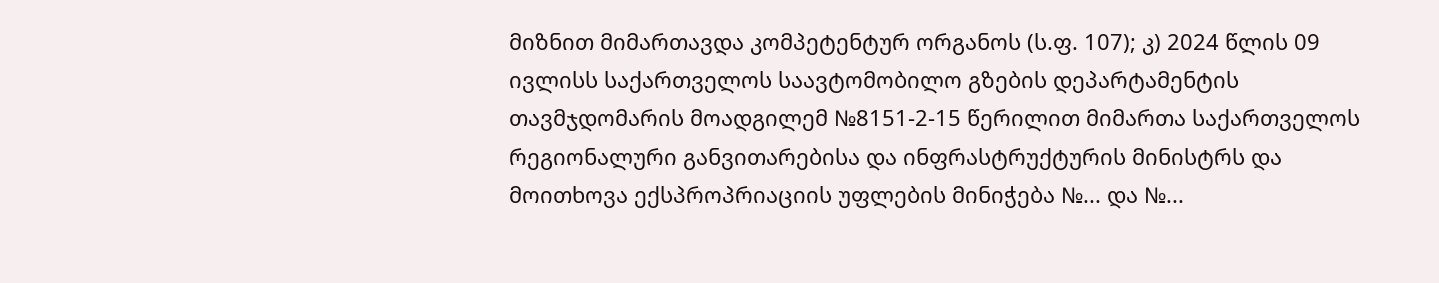მიზნით მიმართავდა კომპეტენტურ ორგანოს (ს.ფ. 107); კ) 2024 წლის 09 ივლისს საქართველოს საავტომობილო გზების დეპარტამენტის თავმჯდომარის მოადგილემ №8151-2-15 წერილით მიმართა საქართველოს რეგიონალური განვითარებისა და ინფრასტრუქტურის მინისტრს და მოითხოვა ექსპროპრიაციის უფლების მინიჭება №... და №...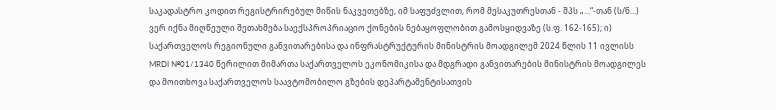საკადასტრო კოდით რეგისტრირებულ მიწის ნაკვეთებზე, იმ საფუძვლით, რომ მესაკუთრესთან - შპს „...“-თან (ს/ნ...) ვერ იქნა მიღწეული შეთახმება საექსპროპრიაციო ქონების ნებაყოფლობით გამოსყიდვაზე (ს.ფ. 162-165); ი) საქართველოს რეგიონული განვითარებისა და ინფრასტრუქტურის მინისტრის მოადგილემ 2024 წლის 11 ივლისს MRDI №01/1340 წერილით მიმართა საქართველოს ეკონომიკისა და მდგრადი განვითარების მინისტრის მოადგილეს და მოითხოვა საქართველოს საავტომობილო გზების დეპარტამენტისათვის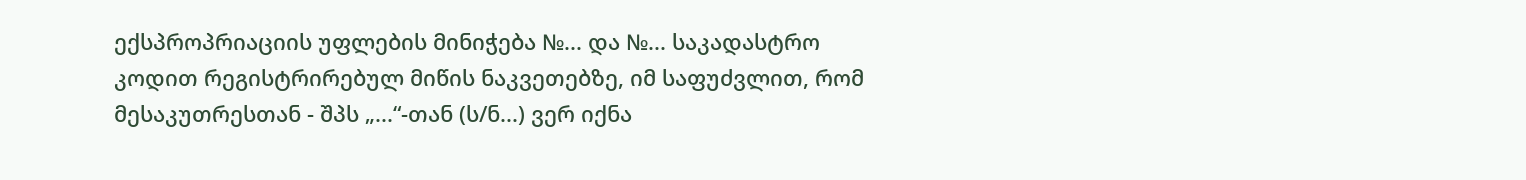ექსპროპრიაციის უფლების მინიჭება №... და №... საკადასტრო კოდით რეგისტრირებულ მიწის ნაკვეთებზე, იმ საფუძვლით, რომ მესაკუთრესთან - შპს „...“-თან (ს/ნ...) ვერ იქნა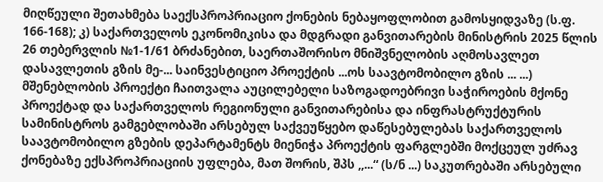მიღწეული შეთახმება საექსპროპრიაციო ქონების ნებაყოფლობით გამოსყიდვაზე (ს.ფ. 166-168); კ) საქართველოს ეკონომიკისა და მდგრადი განვითარების მინისტრის 2025 წლის 26 თებერვლის №1-1/61 ბრძანებით, საერთაშორისო მნიშვნელობის აღმოსავლეთ დასავლეთის გზის მე-... საინვესტიციო პროექტის ...ოს საავტომობილო გზის ... ...) მშენებლობის პროექტი ჩაითვალა აუცილებელი საზოგადოებრივი საჭიროების მქონე პროექტად და საქართველოს რეგიონული განვითარებისა და ინფრასტრუქტურის სამინისტროს გამგებლობაში არსებულ საქვეუწყებო დაწესებულებას საქართველოს საავტომობილო გზების დეპარტამენტს მიენიჭა პროექტის ფარგლებში მოქცეულ უძრავ ქონებაზე ექსპროპრიაციის უფლება, მათ შორის, შპს ,,...“ (ს/ნ ...) საკუთრებაში არსებული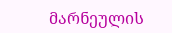მარნეულის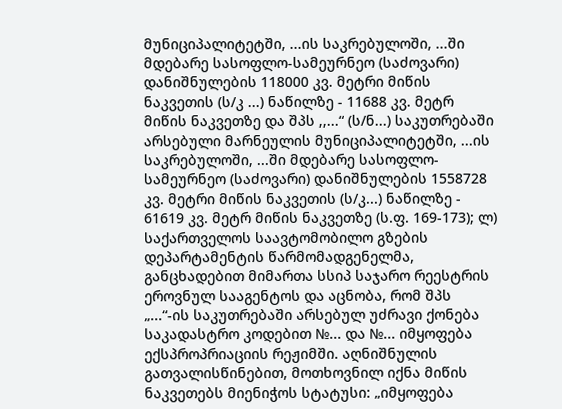მუნიციპალიტეტში, ...ის საკრებულოში, ...ში მდებარე სასოფლო-სამეურნეო (საძოვარი) დანიშნულების 118000 კვ. მეტრი მიწის ნაკვეთის (ს/კ ...) ნაწილზე - 11688 კვ. მეტრ მიწის ნაკვეთზე და შპს ,,...“ (ს/ნ...) საკუთრებაში არსებული მარნეულის მუნიციპალიტეტში, ...ის საკრებულოში, ...ში მდებარე სასოფლო-სამეურნეო (საძოვარი) დანიშნულების 1558728 კვ. მეტრი მიწის ნაკვეთის (ს/კ...) ნაწილზე - 61619 კვ. მეტრ მიწის ნაკვეთზე (ს.ფ. 169-173); ლ) საქართველოს საავტომობილო გზების დეპარტამენტის წარმომადგენელმა, განცხადებით მიმართა სსიპ საჯარო რეესტრის ეროვნულ სააგენტოს და აცნობა, რომ შპს „...“-ის საკუთრებაში არსებულ უძრავი ქონება საკადასტრო კოდებით №... და №... იმყოფება ექსპროპრიაციის რეჟიმში. აღნიშნულის გათვალისწინებით, მოთხოვნილ იქნა მიწის ნაკვეთებს მიენიჭოს სტატუსი: „იმყოფება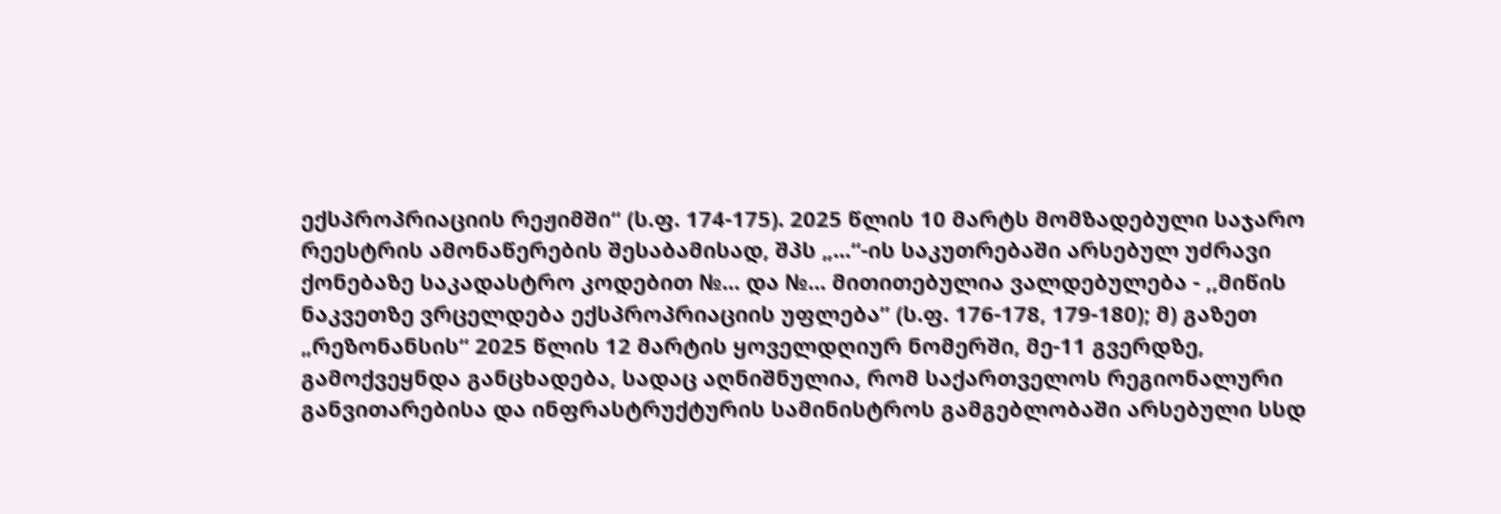ექსპროპრიაციის რეჟიმში“ (ს.ფ. 174-175). 2025 წლის 10 მარტს მომზადებული საჯარო რეესტრის ამონაწერების შესაბამისად, შპს „...“-ის საკუთრებაში არსებულ უძრავი ქონებაზე საკადასტრო კოდებით №... და №... მითითებულია ვალდებულება - ,,მიწის ნაკვეთზე ვრცელდება ექსპროპრიაციის უფლება’’ (ს.ფ. 176-178, 179-180); მ) გაზეთ „რეზონანსის“ 2025 წლის 12 მარტის ყოველდღიურ ნომერში, მე-11 გვერდზე, გამოქვეყნდა განცხადება, სადაც აღნიშნულია, რომ საქართველოს რეგიონალური განვითარებისა და ინფრასტრუქტურის სამინისტროს გამგებლობაში არსებული სსდ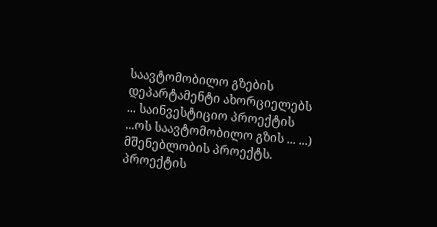საავტომობილო გზების დეპარტამენტი ახორციელებს ... საინვესტიციო პროექტის ...ოს საავტომობილო გზის ... ...) მშენებლობის პროექტს. პროექტის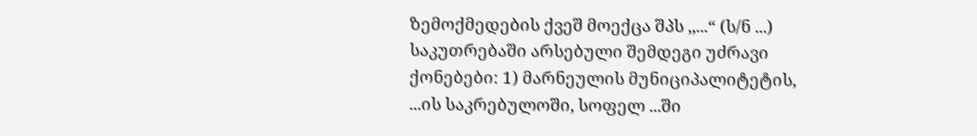ზემოქმედების ქვეშ მოექცა შპს ,,...“ (ს/ნ ...) საკუთრებაში არსებული შემდეგი უძრავი ქონებები: 1) მარნეულის მუნიციპალიტეტის, ...ის საკრებულოში, სოფელ ...ში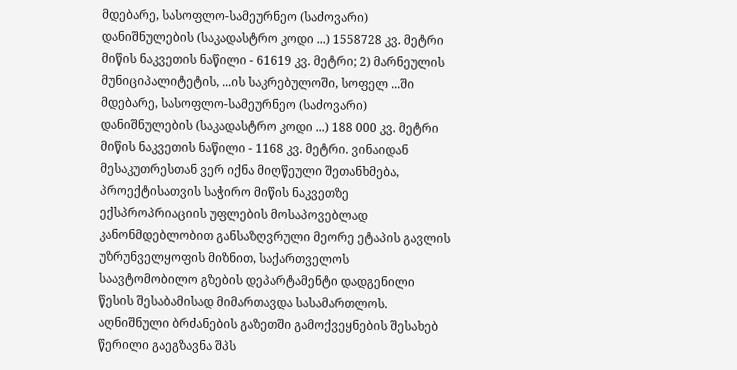მდებარე, სასოფლო-სამეურნეო (საძოვარი) დანიშნულების (საკადასტრო კოდი ...) 1558728 კვ. მეტრი მიწის ნაკვეთის ნაწილი - 61619 კვ. მეტრი; 2) მარნეულის მუნიციპალიტეტის, ...ის საკრებულოში, სოფელ ...ში მდებარე, სასოფლო-სამეურნეო (საძოვარი) დანიშნულების (საკადასტრო კოდი ...) 188 000 კვ. მეტრი მიწის ნაკვეთის ნაწილი - 1168 კვ. მეტრი. ვინაიდან მესაკუთრესთან ვერ იქნა მიღწეული შეთანხმება, პროექტისათვის საჭირო მიწის ნაკვეთზე ექსპროპრიაციის უფლების მოსაპოვებლად კანონმდებლობით განსაზღვრული მეორე ეტაპის გავლის უზრუნველყოფის მიზნით, საქართველოს საავტომობილო გზების დეპარტამენტი დადგენილი წესის შესაბამისად მიმართავდა სასამართლოს. აღნიშნული ბრძანების გაზეთში გამოქვეყნების შესახებ წერილი გაეგზავნა შპს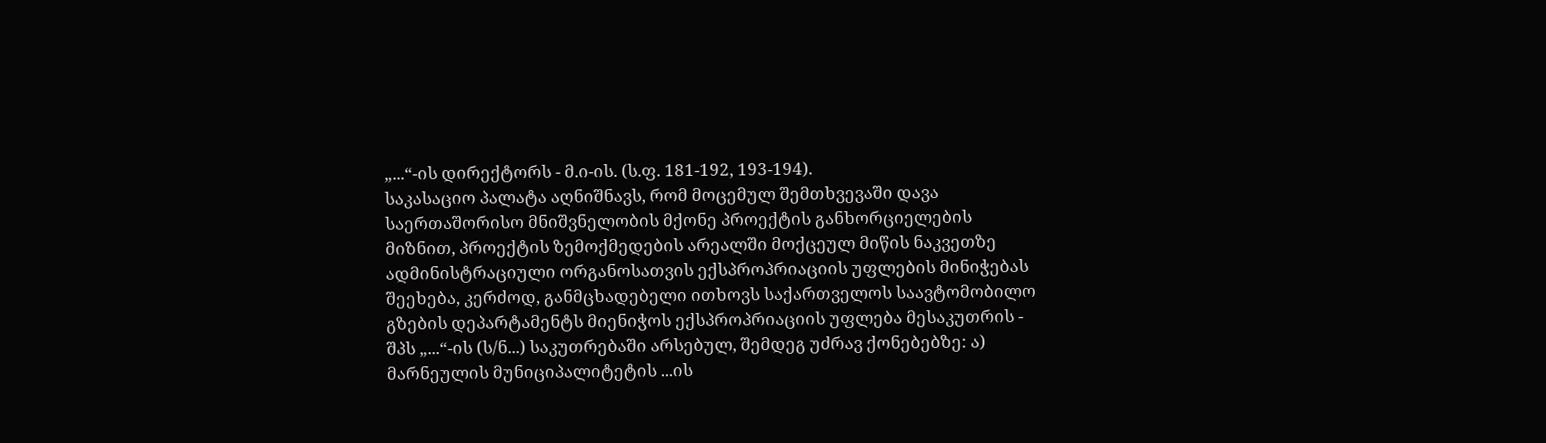„...“-ის დირექტორს - მ.ი-ის. (ს.ფ. 181-192, 193-194).
საკასაციო პალატა აღნიშნავს, რომ მოცემულ შემთხვევაში დავა საერთაშორისო მნიშვნელობის მქონე პროექტის განხორციელების მიზნით, პროექტის ზემოქმედების არეალში მოქცეულ მიწის ნაკვეთზე ადმინისტრაციული ორგანოსათვის ექსპროპრიაციის უფლების მინიჭებას შეეხება, კერძოდ, განმცხადებელი ითხოვს საქართველოს საავტომობილო გზების დეპარტამენტს მიენიჭოს ექსპროპრიაციის უფლება მესაკუთრის - შპს „...“-ის (ს/ნ...) საკუთრებაში არსებულ, შემდეგ უძრავ ქონებებზე: ა) მარნეულის მუნიციპალიტეტის ...ის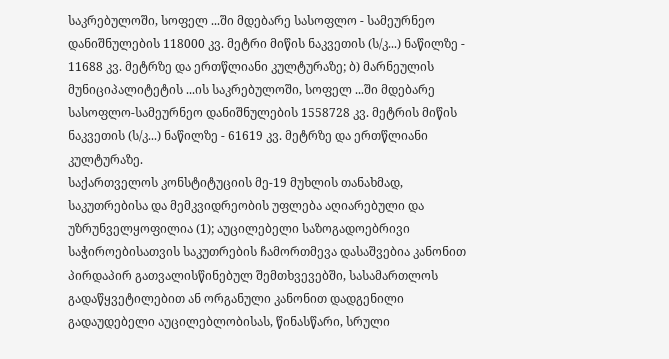საკრებულოში, სოფელ ...ში მდებარე სასოფლო - სამეურნეო დანიშნულების 118000 კვ. მეტრი მიწის ნაკვეთის (ს/კ...) ნაწილზე - 11688 კვ. მეტრზე და ერთწლიანი კულტურაზე; ბ) მარნეულის მუნიციპალიტეტის ...ის საკრებულოში, სოფელ ...ში მდებარე სასოფლო-სამეურნეო დანიშნულების 1558728 კვ. მეტრის მიწის ნაკვეთის (ს/კ...) ნაწილზე - 61619 კვ. მეტრზე და ერთწლიანი კულტურაზე.
საქართველოს კონსტიტუციის მე-19 მუხლის თანახმად, საკუთრებისა და მემკვიდრეობის უფლება აღიარებული და უზრუნველყოფილია (1); აუცილებელი საზოგადოებრივი საჭიროებისათვის საკუთრების ჩამორთმევა დასაშვებია კანონით პირდაპირ გათვალისწინებულ შემთხვევებში, სასამართლოს გადაწყვეტილებით ან ორგანული კანონით დადგენილი გადაუდებელი აუცილებლობისას, წინასწარი, სრული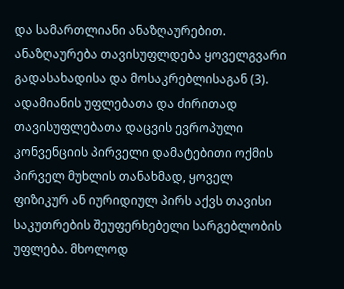და სამართლიანი ანაზღაურებით. ანაზღაურება თავისუფლდება ყოველგვარი გადასახადისა და მოსაკრებლისაგან (3).
ადამიანის უფლებათა და ძირითად თავისუფლებათა დაცვის ევროპული კონვენციის პირველი დამატებითი ოქმის პირველ მუხლის თანახმად, ყოველ ფიზიკურ ან იურიდიულ პირს აქვს თავისი საკუთრების შეუფერხებელი სარგებლობის უფლება. მხოლოდ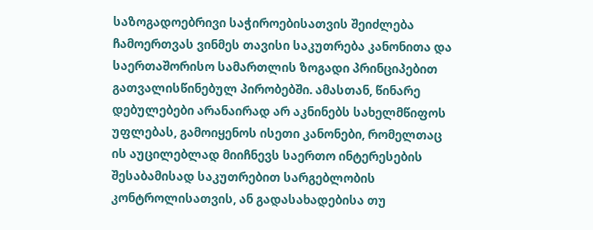საზოგადოებრივი საჭიროებისათვის შეიძლება ჩამოერთვას ვინმეს თავისი საკუთრება კანონითა და საერთაშორისო სამართლის ზოგადი პრინციპებით გათვალისწინებულ პირობებში. ამასთან, წინარე დებულებები არანაირად არ აკნინებს სახელმწიფოს უფლებას, გამოიყენოს ისეთი კანონები, რომელთაც ის აუცილებლად მიიჩნევს საერთო ინტერესების შესაბამისად საკუთრებით სარგებლობის კონტროლისათვის, ან გადასახადებისა თუ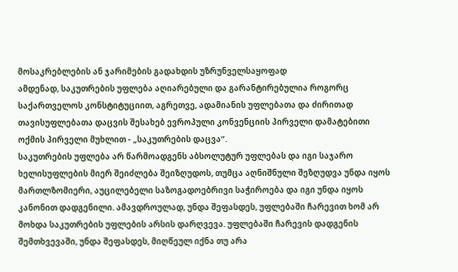მოსაკრებლების ან ჯარიმების გადახდის უზრუნველსაყოფად
ამდენად, საკუთრების უფლება აღიარებული და გარანტირებულია როგორც საქართველოს კონსტიტუციით, აგრეთვე, ადამიანის უფლებათა და ძირითად თავისუფლებათა დაცვის შესახებ ევროპული კონვენციის პირველი დამატებითი ოქმის პირველი მუხლით - „საკუთრების დაცვა“.
საკუთრების უფლება არ წარმოადგენს აბსოლუტურ უფლებას და იგი საჯარო ხელისუფლების მიერ შეიძლება შეიზღუდოს, თუმცა აღნიშნული შეზღუდვა უნდა იყოს მართლზომიერი, აუცილებელი საზოგადოებრივი საჭიროება და იგი უნდა იყოს კანონით დადგენილი. ამავდროულად, უნდა შეფასდეს, უფლებაში ჩარევით ხომ არ მოხდა საკუთრების უფლების არსის დარღვევა. უფლებაში ჩარევის დადგენის შემთხვევაში, უნდა შეფასდეს, მიღწეულ იქნა თუ არა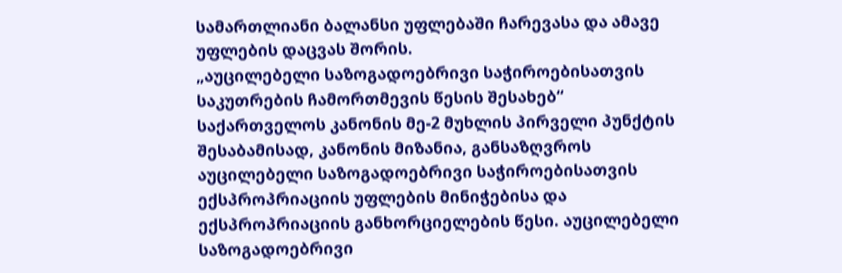სამართლიანი ბალანსი უფლებაში ჩარევასა და ამავე უფლების დაცვას შორის.
„აუცილებელი საზოგადოებრივი საჭიროებისათვის საკუთრების ჩამორთმევის წესის შესახებ“ საქართველოს კანონის მე-2 მუხლის პირველი პუნქტის შესაბამისად, კანონის მიზანია, განსაზღვროს აუცილებელი საზოგადოებრივი საჭიროებისათვის ექსპროპრიაციის უფლების მინიჭებისა და ექსპროპრიაციის განხორციელების წესი. აუცილებელი საზოგადოებრივი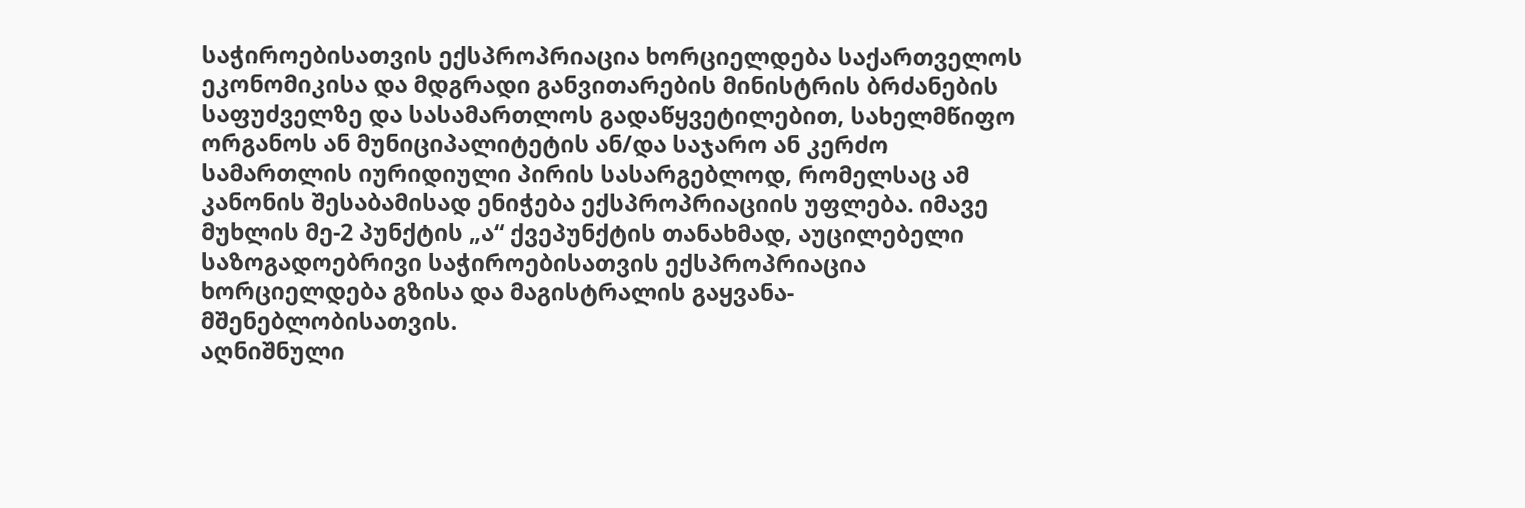საჭიროებისათვის ექსპროპრიაცია ხორციელდება საქართველოს ეკონომიკისა და მდგრადი განვითარების მინისტრის ბრძანების საფუძველზე და სასამართლოს გადაწყვეტილებით, სახელმწიფო ორგანოს ან მუნიციპალიტეტის ან/და საჯარო ან კერძო სამართლის იურიდიული პირის სასარგებლოდ, რომელსაც ამ კანონის შესაბამისად ენიჭება ექსპროპრიაციის უფლება. იმავე მუხლის მე-2 პუნქტის „ა“ ქვეპუნქტის თანახმად, აუცილებელი საზოგადოებრივი საჭიროებისათვის ექსპროპრიაცია ხორციელდება გზისა და მაგისტრალის გაყვანა-მშენებლობისათვის.
აღნიშნული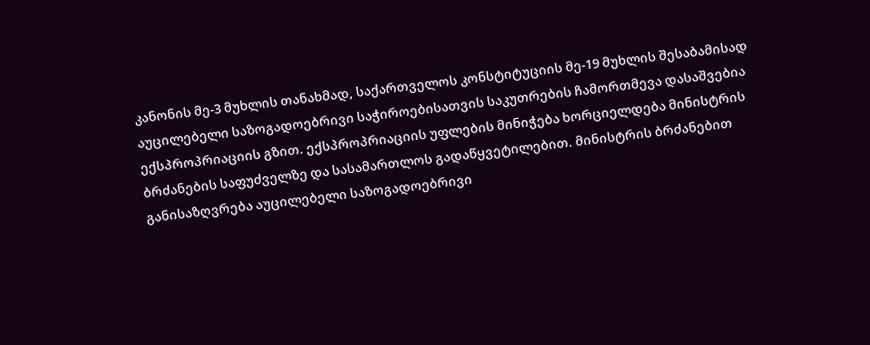კანონის მე-3 მუხლის თანახმად, საქართველოს კონსტიტუციის მე-19 მუხლის შესაბამისად აუცილებელი საზოგადოებრივი საჭიროებისათვის საკუთრების ჩამორთმევა დასაშვებია ექსპროპრიაციის გზით. ექსპროპრიაციის უფლების მინიჭება ხორციელდება მინისტრის ბრძანების საფუძველზე და სასამართლოს გადაწყვეტილებით. მინისტრის ბრძანებით განისაზღვრება აუცილებელი საზოგადოებრივი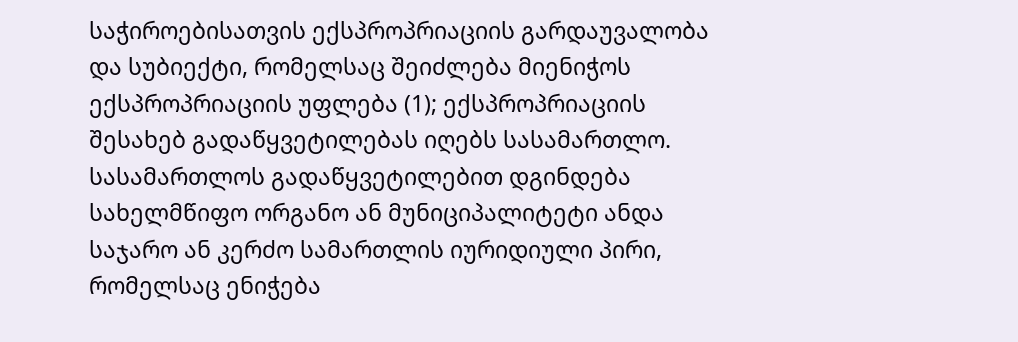საჭიროებისათვის ექსპროპრიაციის გარდაუვალობა და სუბიექტი, რომელსაც შეიძლება მიენიჭოს ექსპროპრიაციის უფლება (1); ექსპროპრიაციის შესახებ გადაწყვეტილებას იღებს სასამართლო. სასამართლოს გადაწყვეტილებით დგინდება სახელმწიფო ორგანო ან მუნიციპალიტეტი ანდა საჯარო ან კერძო სამართლის იურიდიული პირი, რომელსაც ენიჭება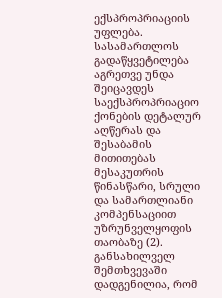ექსპროპრიაციის უფლება. სასამართლოს გადაწყვეტილება აგრეთვე უნდა შეიცავდეს საექსპროპრიაციო ქონების დეტალურ აღწერას და შესაბამის მითითებას მესაკუთრის წინასწარი, სრული და სამართლიანი კომპენსაციით უზრუნველყოფის თაობაზე (2).
განსახილველ შემთხვევაში დადგენილია, რომ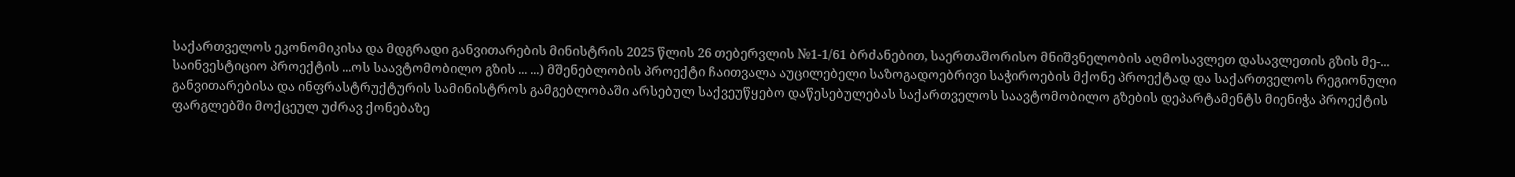საქართველოს ეკონომიკისა და მდგრადი განვითარების მინისტრის 2025 წლის 26 თებერვლის №1-1/61 ბრძანებით, საერთაშორისო მნიშვნელობის აღმოსავლეთ დასავლეთის გზის მე-... საინვესტიციო პროექტის ...ოს საავტომობილო გზის ... ...) მშენებლობის პროექტი ჩაითვალა აუცილებელი საზოგადოებრივი საჭიროების მქონე პროექტად და საქართველოს რეგიონული განვითარებისა და ინფრასტრუქტურის სამინისტროს გამგებლობაში არსებულ საქვეუწყებო დაწესებულებას საქართველოს საავტომობილო გზების დეპარტამენტს მიენიჭა პროექტის ფარგლებში მოქცეულ უძრავ ქონებაზე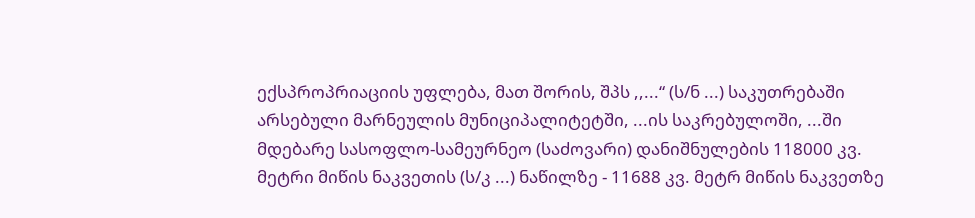ექსპროპრიაციის უფლება, მათ შორის, შპს ,,...“ (ს/ნ ...) საკუთრებაში არსებული მარნეულის მუნიციპალიტეტში, ...ის საკრებულოში, ...ში მდებარე სასოფლო-სამეურნეო (საძოვარი) დანიშნულების 118000 კვ. მეტრი მიწის ნაკვეთის (ს/კ ...) ნაწილზე - 11688 კვ. მეტრ მიწის ნაკვეთზე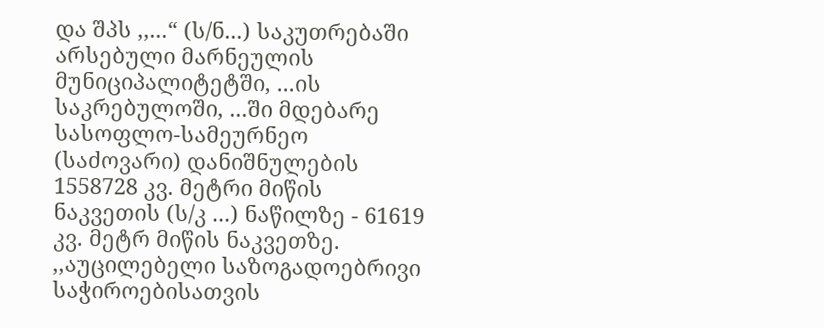და შპს ,,...“ (ს/ნ...) საკუთრებაში არსებული მარნეულის მუნიციპალიტეტში, ...ის საკრებულოში, ...ში მდებარე სასოფლო-სამეურნეო (საძოვარი) დანიშნულების 1558728 კვ. მეტრი მიწის ნაკვეთის (ს/კ ...) ნაწილზე - 61619 კვ. მეტრ მიწის ნაკვეთზე.
,,აუცილებელი საზოგადოებრივი საჭიროებისათვის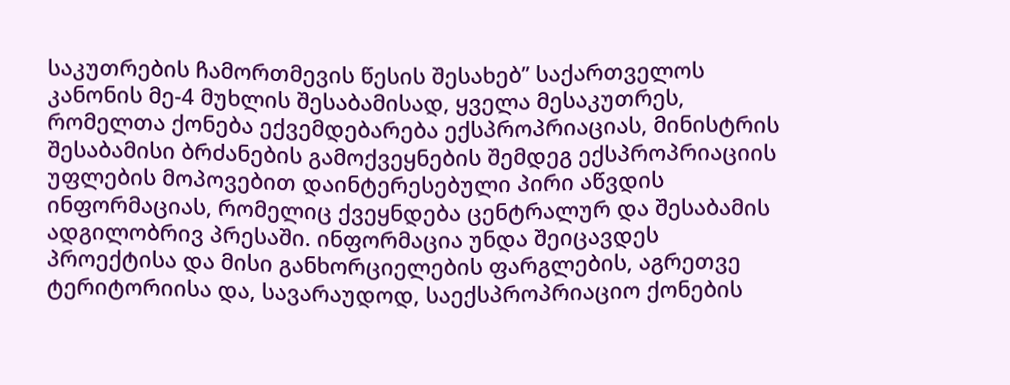საკუთრების ჩამორთმევის წესის შესახებ’’ საქართველოს კანონის მე-4 მუხლის შესაბამისად, ყველა მესაკუთრეს, რომელთა ქონება ექვემდებარება ექსპროპრიაციას, მინისტრის შესაბამისი ბრძანების გამოქვეყნების შემდეგ ექსპროპრიაციის უფლების მოპოვებით დაინტერესებული პირი აწვდის ინფორმაციას, რომელიც ქვეყნდება ცენტრალურ და შესაბამის ადგილობრივ პრესაში. ინფორმაცია უნდა შეიცავდეს პროექტისა და მისი განხორციელების ფარგლების, აგრეთვე ტერიტორიისა და, სავარაუდოდ, საექსპროპრიაციო ქონების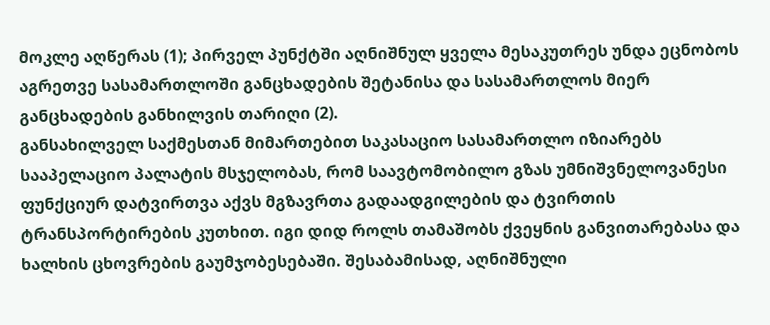მოკლე აღწერას (1); პირველ პუნქტში აღნიშნულ ყველა მესაკუთრეს უნდა ეცნობოს აგრეთვე სასამართლოში განცხადების შეტანისა და სასამართლოს მიერ განცხადების განხილვის თარიღი (2).
განსახილველ საქმესთან მიმართებით საკასაციო სასამართლო იზიარებს სააპელაციო პალატის მსჯელობას, რომ საავტომობილო გზას უმნიშვნელოვანესი ფუნქციურ დატვირთვა აქვს მგზავრთა გადაადგილების და ტვირთის ტრანსპორტირების კუთხით. იგი დიდ როლს თამაშობს ქვეყნის განვითარებასა და ხალხის ცხოვრების გაუმჯობესებაში. შესაბამისად, აღნიშნული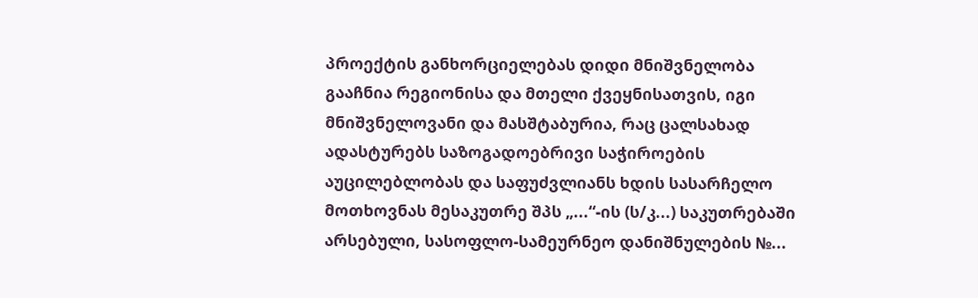პროექტის განხორციელებას დიდი მნიშვნელობა გააჩნია რეგიონისა და მთელი ქვეყნისათვის, იგი მნიშვნელოვანი და მასშტაბურია, რაც ცალსახად ადასტურებს საზოგადოებრივი საჭიროების აუცილებლობას და საფუძვლიანს ხდის სასარჩელო მოთხოვნას მესაკუთრე შპს „...“-ის (ს/კ...) საკუთრებაში არსებული, სასოფლო-სამეურნეო დანიშნულების №...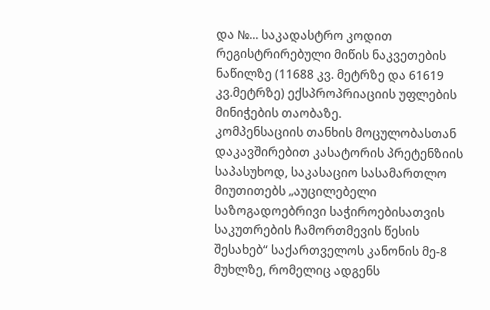და №... საკადასტრო კოდით რეგისტრირებული მიწის ნაკვეთების ნაწილზე (11688 კვ. მეტრზე და 61619 კვ.მეტრზე) ექსპროპრიაციის უფლების მინიჭების თაობაზე.
კომპენსაციის თანხის მოცულობასთან დაკავშირებით კასატორის პრეტენზიის საპასუხოდ, საკასაციო სასამართლო მიუთითებს „აუცილებელი საზოგადოებრივი საჭიროებისათვის საკუთრების ჩამორთმევის წესის შესახებ“ საქართველოს კანონის მე-8 მუხლზე, რომელიც ადგენს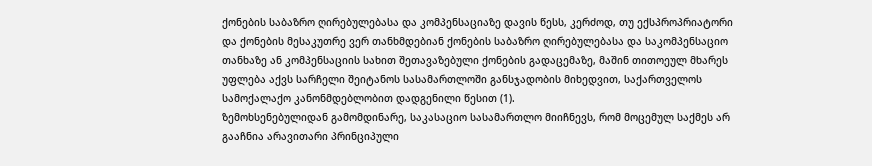ქონების საბაზრო ღირებულებასა და კომპენსაციაზე დავის წესს, კერძოდ, თუ ექსპროპრიატორი და ქონების მესაკუთრე ვერ თანხმდებიან ქონების საბაზრო ღირებულებასა და საკომპენსაციო თანხაზე ან კომპენსაციის სახით შეთავაზებული ქონების გადაცემაზე, მაშინ თითოეულ მხარეს უფლება აქვს სარჩელი შეიტანოს სასამართლოში განსჯადობის მიხედვით, საქართველოს სამოქალაქო კანონმდებლობით დადგენილი წესით (1).
ზემოხსენებულიდან გამომდინარე, საკასაციო სასამართლო მიიჩნევს, რომ მოცემულ საქმეს არ გააჩნია არავითარი პრინციპული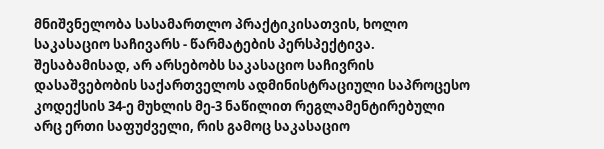მნიშვნელობა სასამართლო პრაქტიკისათვის, ხოლო საკასაციო საჩივარს - წარმატების პერსპექტივა. შესაბამისად, არ არსებობს საკასაციო საჩივრის დასაშვებობის საქართველოს ადმინისტრაციული საპროცესო კოდექსის 34-ე მუხლის მე-3 ნაწილით რეგლამენტირებული არც ერთი საფუძველი, რის გამოც საკასაციო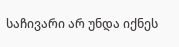საჩივარი არ უნდა იქნეს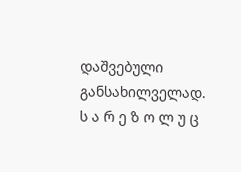დაშვებული განსახილველად.
ს ა რ ე ზ ო ლ უ ც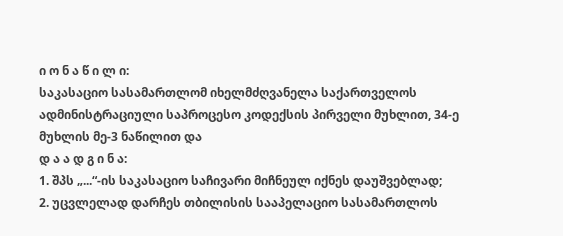ი ო ნ ა წ ი ლ ი:
საკასაციო სასამართლომ იხელმძღვანელა საქართველოს ადმინისტრაციული საპროცესო კოდექსის პირველი მუხლით, 34-ე მუხლის მე-3 ნაწილით და
დ ა ა დ გ ი ნ ა:
1. შპს „...“-ის საკასაციო საჩივარი მიჩნეულ იქნეს დაუშვებლად;
2. უცვლელად დარჩეს თბილისის სააპელაციო სასამართლოს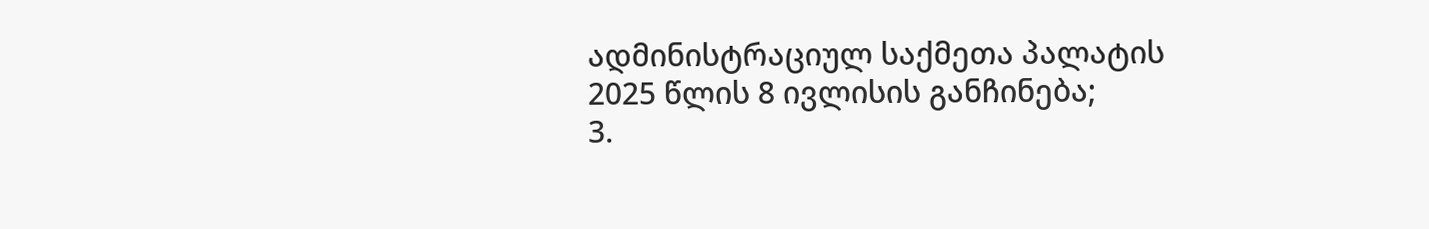ადმინისტრაციულ საქმეთა პალატის 2025 წლის 8 ივლისის განჩინება;
3.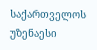საქართველოს უზენაესი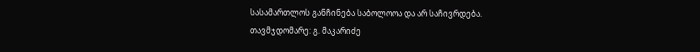სასამართლოს განჩინება საბოლოოა და არ საჩივრდება.
თავმჯდომარე: გ. მაკარიძე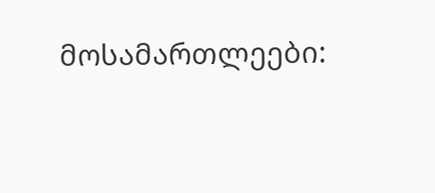მოსამართლეები: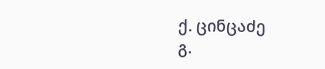ქ. ცინცაძე
გ.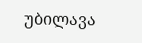უბილავა